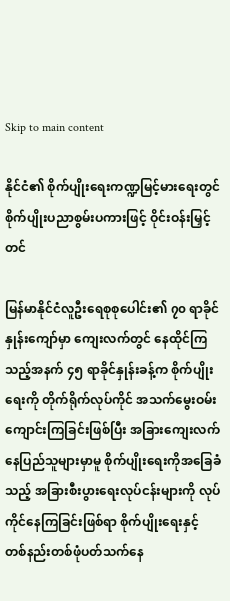Skip to main content

နိုင်ငံ၏ စိုက်ပျိုးရေးကဏ္ဍမြင့်မားရေးတွင် စိုက်ပျိုးပညာစွမ်းပကားဖြင့် ဝိုင်းဝန်းမြှင့်တင်

မြန်မာနိုင်ငံလူဦးရေစုစုပေါင်း၏ ၇၀ ရာခိုင်နှုန်းကျော်မှာ ကျေးလက်တွင် နေထိုင်ကြသည့်အနက် ၄၅ ရာခိုင်နှုန်းခန့်က စိုက်ပျိုးရေးကို တိုက်ရိုက်လုပ်ကိုင် အသက်မွေးဝမ်းကျောင်းကြခြင်းဖြစ်ပြီး အခြားကျေးလက်နေပြည်သူများမှာမူ စိုက်ပျိုးရေးကိုအခြေခံသည့် အခြားစီးပွားရေးလုပ်ငန်းများကို လုပ်ကိုင်နေကြခြင်းဖြစ်ရာ စိုက်ပျိုးရေးနှင့် တစ်နည်းတစ်ဖုံပတ်သက်နေ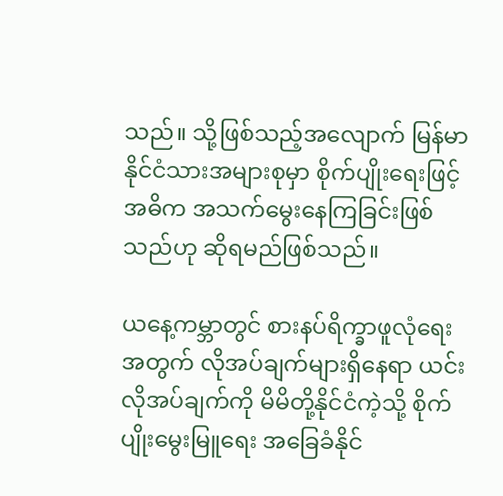သည်။ သို့ဖြစ်သည့်အလျောက် မြန်မာနိုင်ငံသားအများစုမှာ စိုက်ပျိုးရေးဖြင့်အဓိက အသက်မွေးနေကြခြင်းဖြစ်သည်ဟု ဆိုရမည်ဖြစ်သည်။

ယနေ့ကမ္ဘာတွင် စားနပ်ရိက္ခာဖူလုံရေးအတွက် လိုအပ်ချက်များရှိနေရာ ယင်းလိုအပ်ချက်ကို မိမိတို့နိုင်ငံကဲ့သို့ စိုက်ပျိုးမွေးမြူရေး အခြေခံနိုင်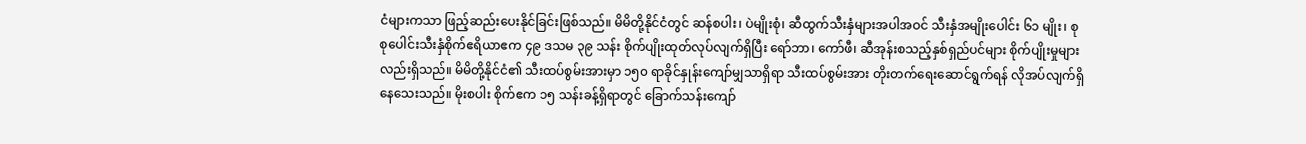ငံများကသာ ဖြည့်ဆည်းပေးနိုင်ခြင်းဖြစ်သည်။ မိမိတို့နိုင်ငံတွင် ဆန်စပါး၊ ပဲမျိုးစုံ၊ ဆီထွက်သီးနှံများအပါအဝင် သီးနှံအမျိုးပေါင်း ၆၁ မျိုး၊ စုစုပေါင်းသီးနှံစိုက်ဧရိယာဧက ၄၉ ဒသမ ၃၉ သန်း စိုက်ပျိုးထုတ်လုပ်လျက်ရှိပြီး ရော်ဘာ၊ ကော်ဖီ၊ ဆီအုန်းစသည့်နှစ်ရှည်ပင်များ စိုက်ပျိုးမှုများလည်းရှိသည်။ မိမိတို့နိုင်ငံ၏ သီးထပ်စွမ်းအားမှာ ၁၅၀ ရာခိုင်နှုန်းကျော်မျှသာရှိရာ သီးထပ်စွမ်းအား တိုးတက်ရေးဆောင်ရွက်ရန် လိုအပ်လျက်ရှိနေသေးသည်။ မိုးစပါး စိုက်ဧက ၁၅ သန်းခန့်ရှိရာတွင် ခြောက်သန်းကျော်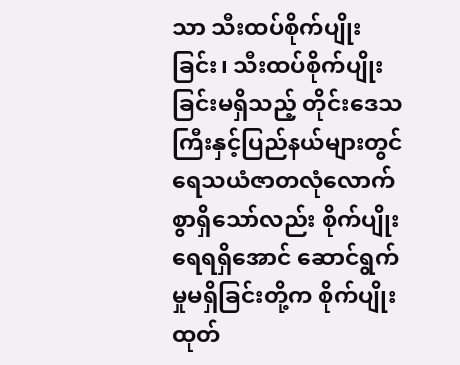သာ သီးထပ်စိုက်ပျိုးခြင်း၊ သီးထပ်စိုက်ပျိုးခြင်းမရှိသည့် တိုင်းဒေသကြီးနှင့်ပြည်နယ်များတွင် ရေသယံဇာတလုံလောက်စွာရှိသော်လည်း စိုက်ပျိုးရေရရှိအောင် ဆောင်ရွက်မှုမရှိခြင်းတို့က စိုက်ပျိုးထုတ်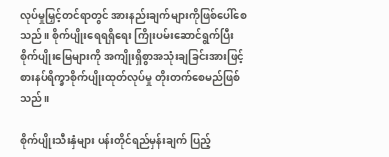လုပ်မှုမြှင့်တင်ရာတွင် အားနည်းချက်များကိုဖြစ်ပေါ်စေသည်။ စိုက်ပျိုးရေရရှိရေး ကြိုးပမ်းဆောင်ရွက်ပြီး စိုက်ပျိုးမြေများကို အကျိုးရှိစွာအသုံးချခြင်းအားဖြင့် စားနပ်ရိက္ခာစိုက်ပျိုးထုတ်လုပ်မှု တိုးတက်စေမည်ဖြစ်သည်။

စိုက်ပျိုးသီးနှံများ ပန်းတိုင်ရည်မှန်းချက် ပြည့်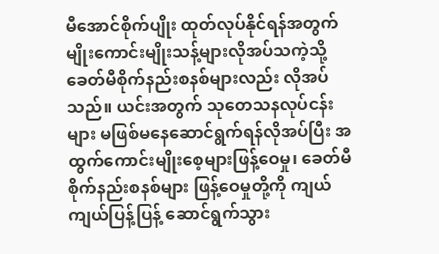မီအောင်စိုက်ပျိုး ထုတ်လုပ်နိုင်ရန်အတွက် မျိုးကောင်းမျိုးသန့်များလိုအပ်သကဲ့သို့ ခေတ်မီစိုက်နည်းစနစ်များလည်း လိုအပ်သည်။ ယင်းအတွက် သုတေသနလုပ်ငန်းများ မဖြစ်မနေဆောင်ရွက်ရန်လိုအပ်ပြီး အထွက်ကောင်းမျိုးစေ့များဖြန့်ဝေမှု၊ ခေတ်မီစိုက်နည်းစနစ်များ ဖြန့်ဝေမှုတို့ကို ကျယ်ကျယ်ပြန့်ပြန့် ဆောင်ရွက်သွား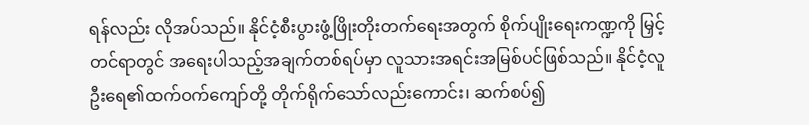ရန်လည်း လိုအပ်သည်။ နိုင်ငံ့စီးပွားဖွံ့ဖြိုးတိုးတက်ရေးအတွက် စိုက်ပျိုးရေးကဏ္ဍကို မြှင့်တင်ရာတွင် အရေးပါသည့်အချက်တစ်ရပ်မှာ လူသားအရင်းအမြစ်ပင်ဖြစ်သည်။ နိုင်ငံ့လူဦးရေ၏ထက်ဝက်ကျော်တို့ တိုက်ရိုက်သော်လည်းကောင်း၊ ဆက်စပ်၍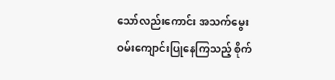သော်လည်းကောင်း အသက်မွေးဝမ်းကျောင်းပြုနေကြသည့် စိုက်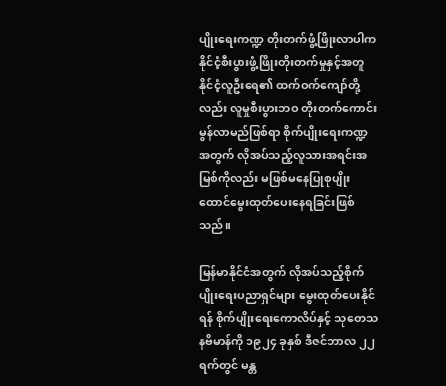ပျိုးရေးကဏ္ဍ တိုးတက်ဖွံ့ဖြိုးလာပါက နိုင်ငံ့စီးပွားဖွံ့ဖြိုးတိုးတက်မှုနှင့်အတူ နိုင်ငံ့လူဦးရေ၏ ထက်ဝက်ကျော်တို့လည်း လူမှုစီးပွားဘဝ တိုးတက်ကောင်းမွန်လာမည်ဖြစ်ရာ စိုက်ပျိုးရေးကဏ္ဍအတွက် လိုအပ်သည့်လူသားအရင်းအမြစ်ကိုလည်း မဖြစ်မနေပြုစုပျိုးထောင်မွေးထုတ်ပေးနေရခြင်းဖြစ်သည်။

မြန်မာနိုင်ငံအတွက် လိုအပ်သည့်စိုက်ပျိုးရေးပညာရှင်များ မွေးထုတ်ပေးနိုင်ရန် စိုက်ပျိုးရေးကောလိပ်နှင့် သုတေသနဗိမာန်ကို ၁၉၂၄ ခုနှစ် ဒီဇင်ဘာလ ၂၂ ရက်တွင် မန္တ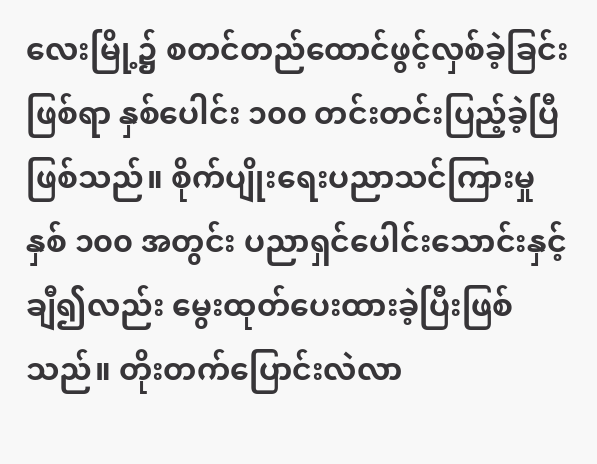လေးမြို့၌ စတင်တည်ထောင်ဖွင့်လှစ်ခဲ့ခြင်းဖြစ်ရာ နှစ်ပေါင်း ၁၀၀ တင်းတင်းပြည့်ခဲ့ပြီဖြစ်သည်။ စိုက်ပျိုးရေးပညာသင်ကြားမှု နှစ် ၁၀၀ အတွင်း ပညာရှင်ပေါင်းသောင်းနှင့်ချီ၍လည်း မွေးထုတ်ပေးထားခဲ့ပြီးဖြစ်သည်။ တိုးတက်ပြောင်းလဲလာ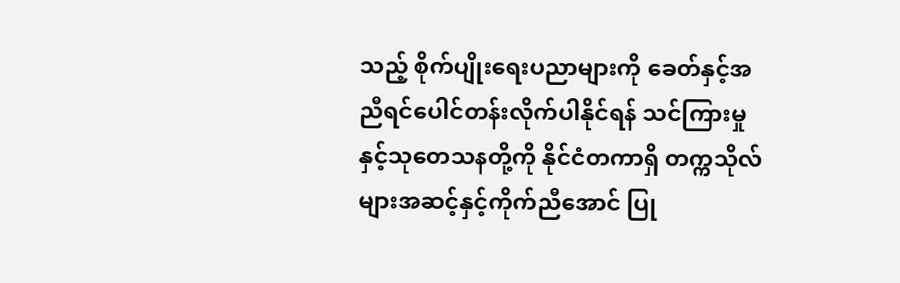သည့် စိုက်ပျိုးရေးပညာများကို ခေတ်နှင့်အညီရင်ပေါင်တန်းလိုက်ပါနိုင်ရန် သင်ကြားမှုနှင့်သုတေသနတို့ကို နိုင်ငံတကာရှိ တက္ကသိုလ်များအဆင့်နှင့်ကိုက်ညီအောင် ပြု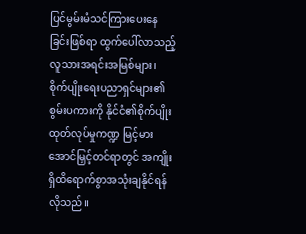ပြင်မွမ်းမံသင်ကြားပေးနေခြင်းဖြစ်ရာ ထွက်ပေါ်လာသည့် လူသားအရင်းအမြစ်များ၊ စိုက်ပျိုးရေးပညာရှင်များ၏စွမ်းပကားကို နိုင်ငံ၏စိုက်ပျိုးထုတ်လုပ်မှုကဏ္ဍ မြင့်မားအောင်မြှင့်တင်ရာတွင် အကျိုးရှိထိရောက်စွာအသုံးချနိုင်ရန်လိုသည်။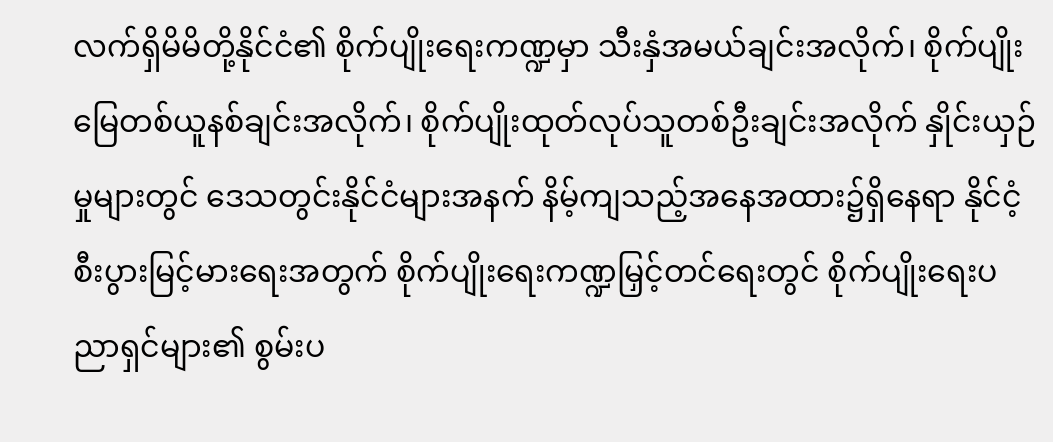လက်ရှိမိမိတို့နိုင်ငံ၏ စိုက်ပျိုးရေးကဏ္ဍမှာ သီးနှံအမယ်ချင်းအလိုက်၊ စိုက်ပျိုးမြေတစ်ယူနစ်ချင်းအလိုက်၊ စိုက်ပျိုးထုတ်လုပ်သူတစ်ဦးချင်းအလိုက် နှိုင်းယှဉ်မှုများတွင် ဒေသတွင်းနိုင်ငံများအနက် နိမ့်ကျသည့်အနေအထား၌ရှိနေရာ နိုင်ငံ့စီးပွားမြင့်မားရေးအတွက် စိုက်ပျိုးရေးကဏ္ဍမြှင့်တင်ရေးတွင် စိုက်ပျိုးရေးပညာရှင်များ၏ စွမ်းပ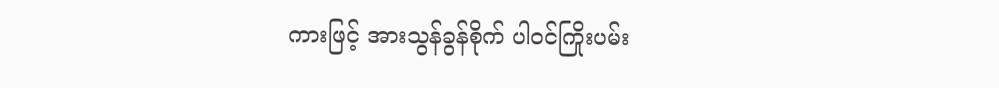ကားဖြင့် အားသွန်ခွန်စိုက် ပါဝင်ကြိုးပမ်း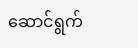ဆောင်ရွက်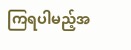ကြရပါမည့်အ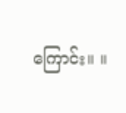ကြောင်း။ ။